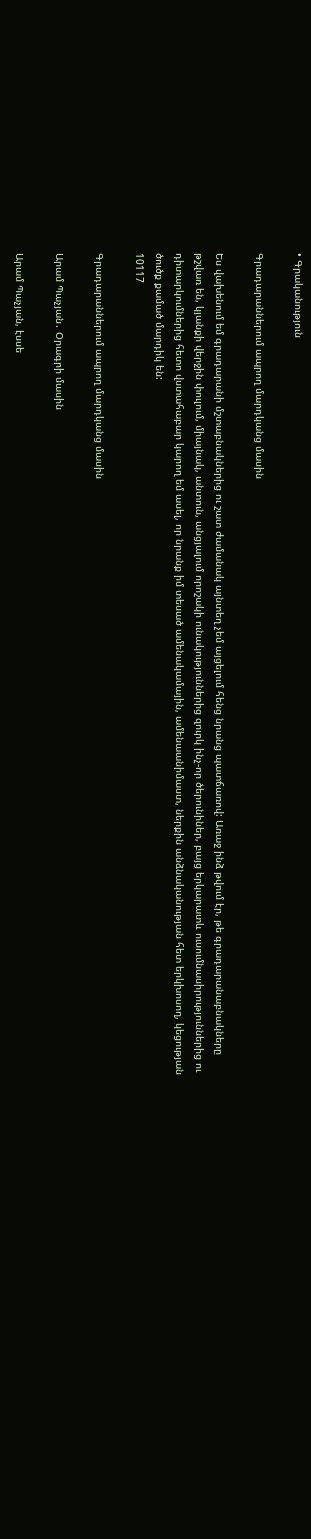• Գրականություն

Գրադարաններում ապրող մարդկանց մասին

Ես վախենում եմ գրադարանի մշտաբնակներից ու շատ ժամանակ այնտեղ չեմ այցելում հենց նրանց պատճառով: Առաջ ինձ թվում էր, թե գրադարանաբնակները թշվառ են, կյանքի վերջին փուլում, միայնակ, անտուն, անցյալում որոշակի ունակություններից զուրկ ինչ-որ ծերունիներ, բայց երկարատև ուսումնասիրություններից ու դիտարկումներից հետո վստահաբար կարող եմ ասել, որ նրանք իմ տեսած ամենակամային, ամենաանիմաստ, ներքին անձնականության հետ երկխոսող, կեցության ծուծք քամած մարդիկ են:
10117

Գրադարաններում ապրող մարդկանց մասին

Արամ Պաչյան․ Օրագրի մասին

Արամ Պաչյան, էսսե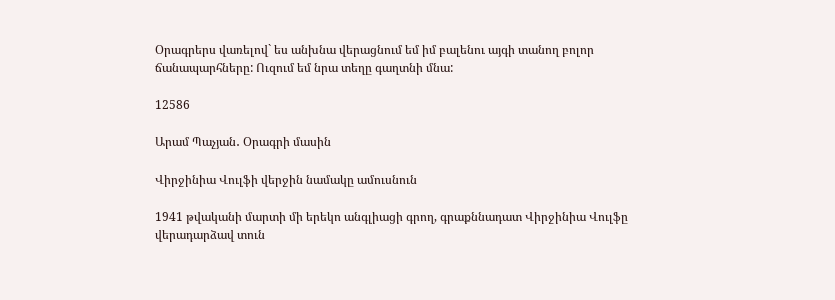Օրագրերս վառելով` ես անխնա վերացնում եմ իմ բալենու այգի տանող բոլոր ճանապարհները: Ուզում եմ նրա տեղը գաղտնի մնա:

12586

Արամ Պաչյան․ Օրագրի մասին

Վիրջինիա Վուլֆի վերջին նամակը ամուսնուն

1941 թվականի մարտի մի երեկո անգլիացի գրող, գրաքննադատ Վիրջինիա Վուլֆը վերադարձավ տուն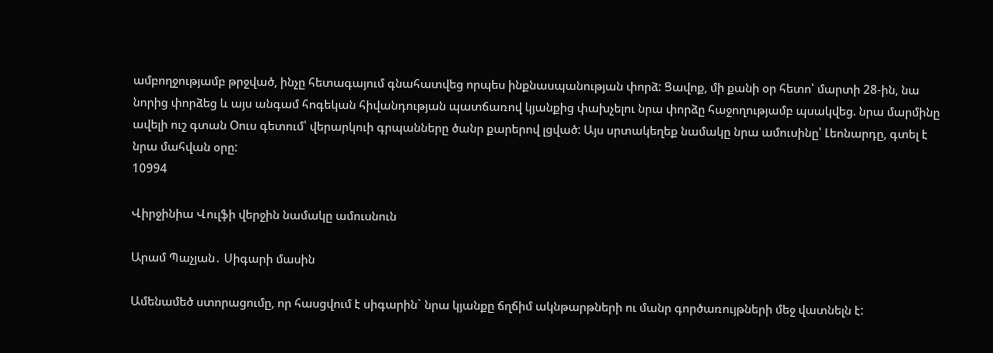ամբողջությամբ թրջված, ինչը հետագայում գնահատվեց որպես ինքնասպանության փորձ: Ցավոք, մի քանի օր հետո՝ մարտի 28-ին, նա նորից փորձեց և այս անգամ հոգեկան հիվանդության պատճառով կյանքից փախչելու նրա փորձը հաջողությամբ պսակվեց. նրա մարմինը ավելի ուշ գտան Օուս գետում՝ վերարկուի գրպանները ծանր քարերով լցված: Այս սրտակեղեք նամակը նրա ամուսինը՝ Լեոնարդը, գտել է նրա մահվան օրը:
10994

Վիրջինիա Վուլֆի վերջին նամակը ամուսնուն

Արամ Պաչյան․ Սիգարի մասին

Ամենամեծ ստորացումը, որ հասցվում է սիգարին` նրա կյանքը ճղճիմ ակնթարթների ու մանր գործառույթների մեջ վատնելն է: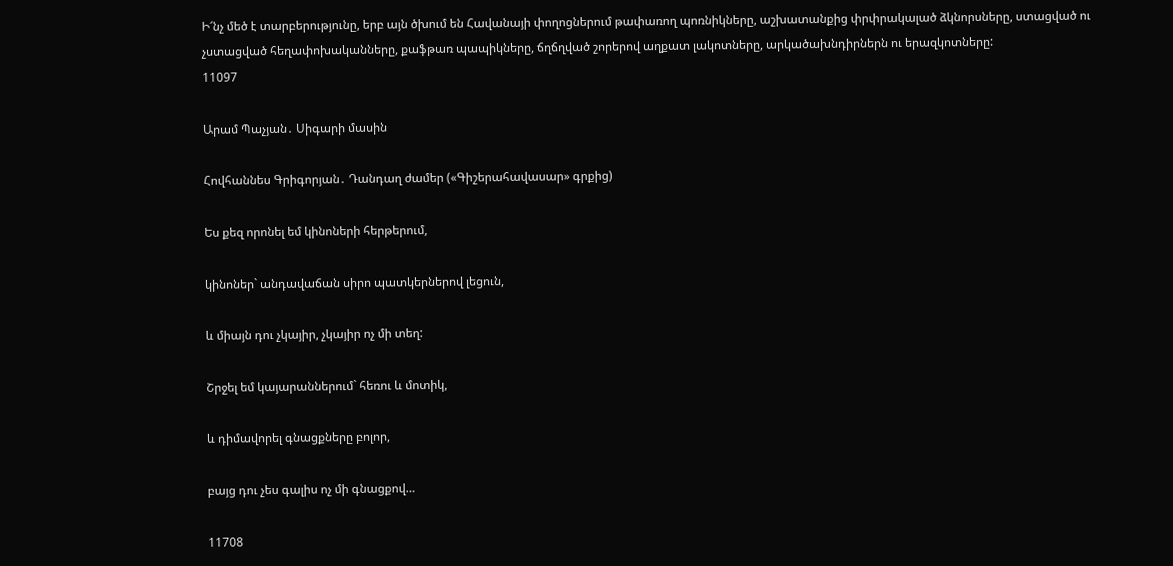Ի՜նչ մեծ է տարբերությունը, երբ այն ծխում են Հավանայի փողոցներում թափառող պոռնիկները, աշխատանքից փրփրակալած ձկնորսները, ստացված ու չստացված հեղափոխականները, քաֆթառ պապիկները, ճղճղված շորերով աղքատ լակոտները, արկածախնդիրներն ու երազկոտները:
11097

Արամ Պաչյան․ Սիգարի մասին

Հովհաննես Գրիգորյան․ Դանդաղ ժամեր («Գիշերահավասար» գրքից)

Ես քեզ որոնել եմ կինոների հերթերում,

կինոներ` անդավաճան սիրո պատկերներով լեցուն,

և միայն դու չկայիր, չկայիր ոչ մի տեղ:

Շրջել եմ կայարաններում` հեռու և մոտիկ,

և դիմավորել գնացքները բոլոր,

բայց դու չես գալիս ոչ մի գնացքով…

11708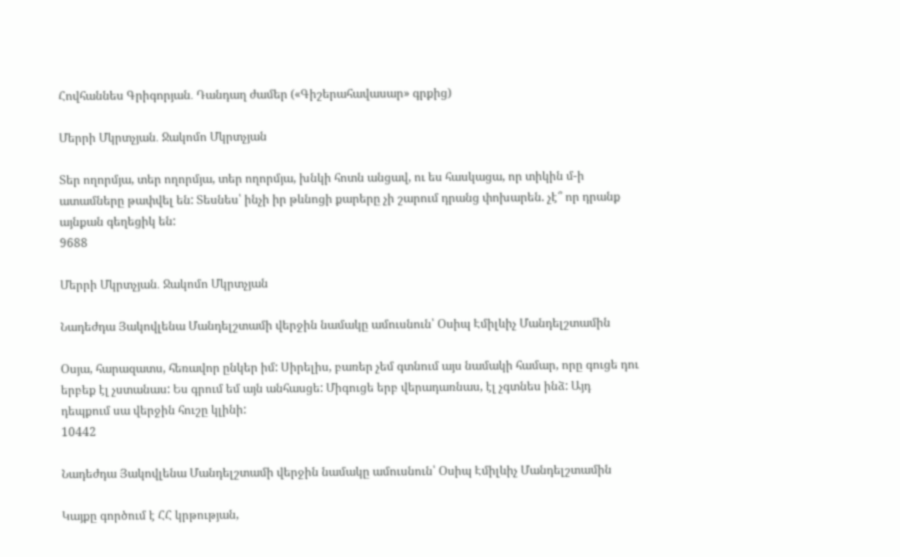Հովհաննես Գրիգորյան․ Դանդաղ ժամեր («Գիշերահավասար» գրքից)

Մերրի Մկրտչյան․ Ջակոմո Մկրտչյան

Տեր ողորմյա, տեր ողորմյա, տեր ողորմյա, խնկի հոտն անցավ, ու ես հասկացա, որ տիկին մ-ի ատամները թափվել են: Տեսնես՝ ինչի իր թևնոցի քարերը չի շարում դրանց փոխարեն. չէ՞ որ դրանք այնքան գեղեցիկ են:
9688

Մերրի Մկրտչյան․ Ջակոմո Մկրտչյան

Նադեժդա Յակովլենա Մանդելշտամի վերջին նամակը ամուսնուն՝ Օսիպ Էմիլևիչ Մանդելշտամին

Օսյա, հարազատս, հեռավոր ընկեր իմ: Սիրելիս, բառեր չեմ գտնում այս նամակի համար, որը գուցե դու երբեք էլ չստանաս: Ես գրում եմ այն անհասցե: Միգուցե երբ վերադառնաս, էլ չգտնես ինձ: Այդ դեպքում սա վերջին հուշը կլինի:
10442

Նադեժդա Յակովլենա Մանդելշտամի վերջին նամակը ամուսնուն՝ Օսիպ Էմիլևիչ Մանդելշտամին

Կայքը գործում է ՀՀ կրթության,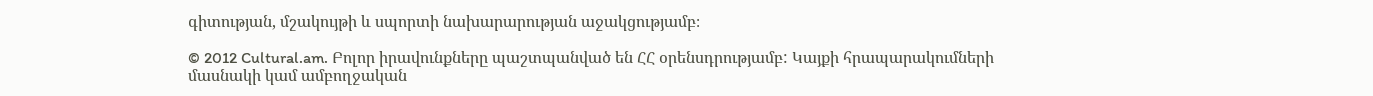գիտության, մշակույթի և սպորտի նախարարության աջակցությամբ։

© 2012 Cultural.am. Բոլոր իրավունքները պաշտպանված են ՀՀ օրենսդրությամբ: Կայքի հրապարակումների մասնակի կամ ամբողջական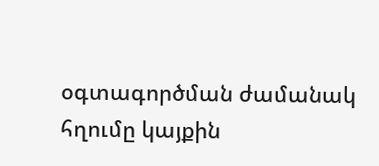օգտագործման ժամանակ հղումը կայքին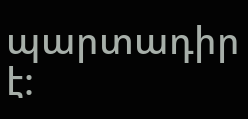պարտադիր է: